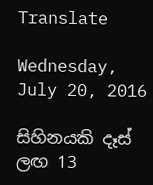Translate

Wednesday, July 20, 2016

සිහිනයකි දෑස් ලඟ 13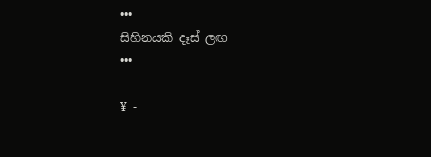•••
සිහිනයකි දෑස් ලඟ
•••

¥ -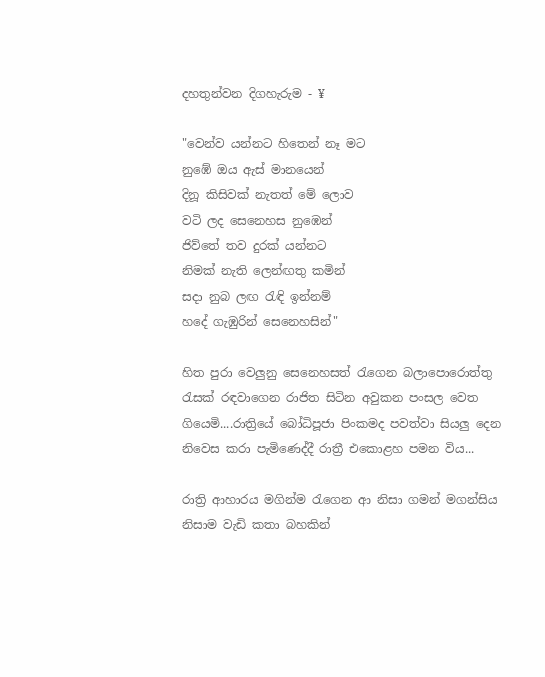දහතුන්වන දිගහැරුම - ¥

"වෙන්ව යන්නට හිතෙන් නෑ මට
නුඹේ ඔය ඇස් මානයෙන්
දිනූ කිසිවක් නැතත් මේ ලොව
වටි ලද සෙනෙහස නුඹෙන්
ජිව්තේ තව දුරක් යන්නට
නිමක් නැති ලෙන්ඟතු කමින්
සදා නුබ ලඟ රැඳි ඉන්නම්
හදේ ගැඹුරින් සෙනෙහසින්"

හිත පුරා වෙලුනු සෙනෙහසත් රැගෙන බලාපොරොත්තු රැසක් රඳවාගෙන රාජිත සිටින අවුකන පංසල වෙත ගියෙමි....රාත්‍රියේ බෝධිපූජා පිංකමද පවත්වා සියලු දෙන නිවෙස කරා පැමිණෙද්දී රාත්‍රී එකොළහ පමන විය...

රාත්‍රි ආහාරය මගින්ම රැගෙන ආ නිසා ගමන් මගන්සිය නිසාම වැඩි කතා බහකින්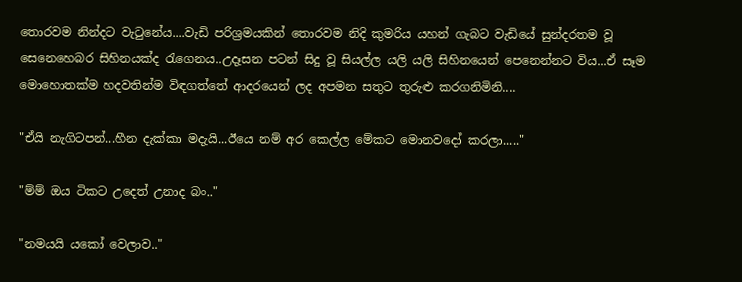තොරවම නින්දට වැටුනේය....වැඩි පරිශ්‍රමයකින් තොරවම නිදි කුමරිය යහන් ගැබට වැඩියේ සුන්දරතම වූ සෙනෙහෙබර සිහිනයක්ද රැගෙනය..උදෑසන පටන් සිදු වූ සියල්ල යලි යලි සිහිනයෙන් පෙනෙන්නට විය...ඒ සෑම මොහොතක්ම හදවතින්ම විඳගත්තේ ආදරයෙන් ලද අපමන සතුට තුරුළු කරගනිමිනි....

"ඒයි නැගිටපන්...හීන දැක්කා මදැයි...ඊයෙ නම් අර කෙල්ල මේකට මොනවදෝ කරලා....."

"ම්ම් ඔය ටිකට උදෙත් උනාද බං.."

"නමයයි යකෝ වෙලාව.."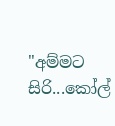"අම්මට සිරි...කෝල්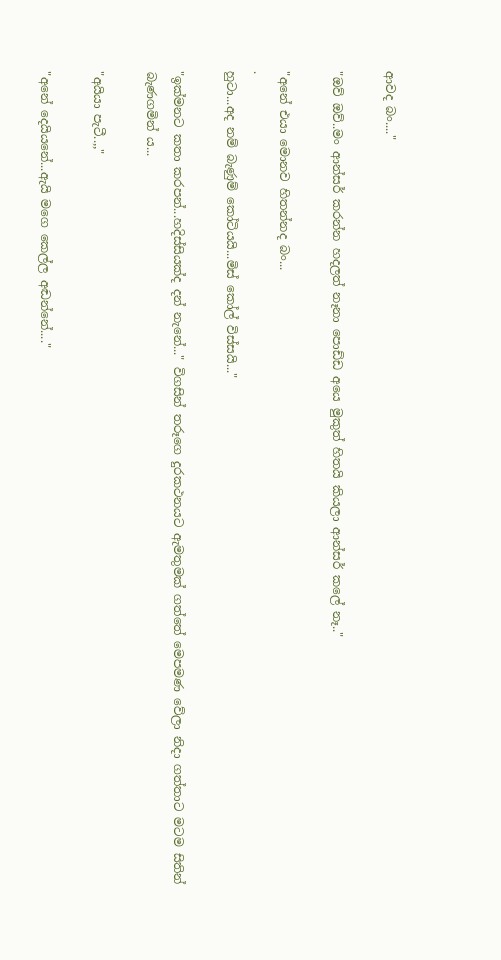ආවද බං...."

"ඔව් ඔව්..මං ආන්සර් කරන්න හදලත් නෑනා පොඩ්ඩ අයෙ මුකුත් හිතයි කියලා ආන්සර් කලේ නෑ.."

"අනේ එයා මොනව හිතන්නද බං...
.
හුටා...අද නම් බැණුම් කෝටියයි...මිස් කෝල් විස්සයි..."

"ඉක්මනට කතා කරපන්...හදිස්සියක්ද දන් නැනේ..." විගසින් තරූගෙ දුරකථනයට ඇමතුමක් ගත්තේ මෙපමණ වේලා නිදා ගත්තාට මටම සිතින් බැණගමින්‍ ය...

"අයියා පැටී..,,"

"අනේ දෙයියනේ...ඇයි මගෙ කෙල්ල අඬන්නේ...."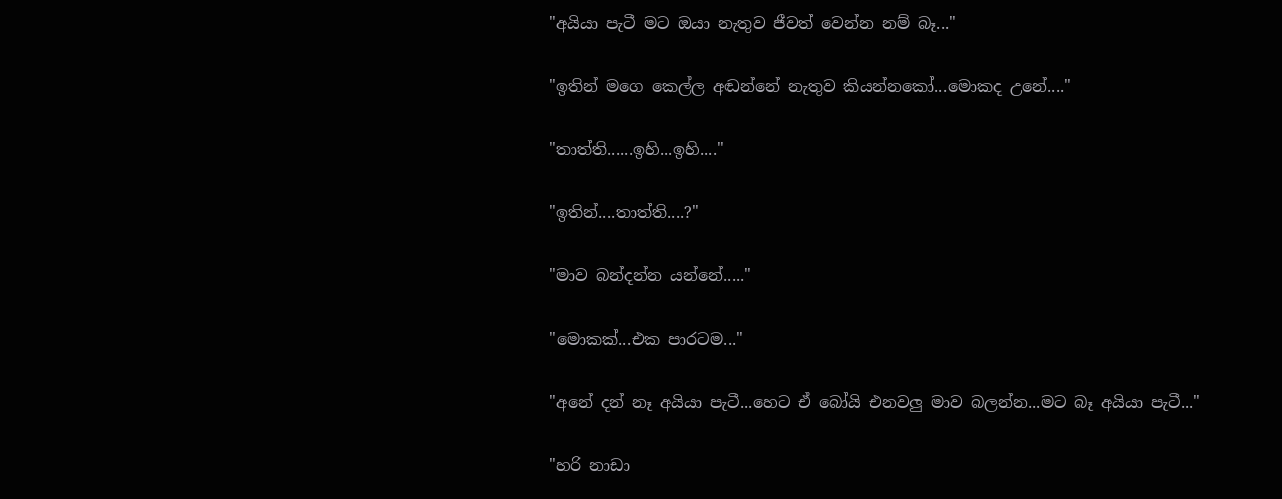"අයියා පැටී මට ඔයා නැතුව ජීවත් වෙන්න නම් බෑ..."

"ඉතින් මගෙ කෙල්ල අඬන්නේ නැතුව කියන්නකෝ...මොකද උනේ...."

"තාත්ති......ඉහි...ඉහි...."

"ඉතින්....තාත්ති....?"

"මාව බන්දන්න යන්නේ....."

"මොකක්...එක පාරටම..."

"අනේ දන් නෑ අයියා පැටී...හෙට ඒ බෝයි එනවලු මාව බලන්න...මට බෑ අයියා පැටී..."

"හරි නාඩා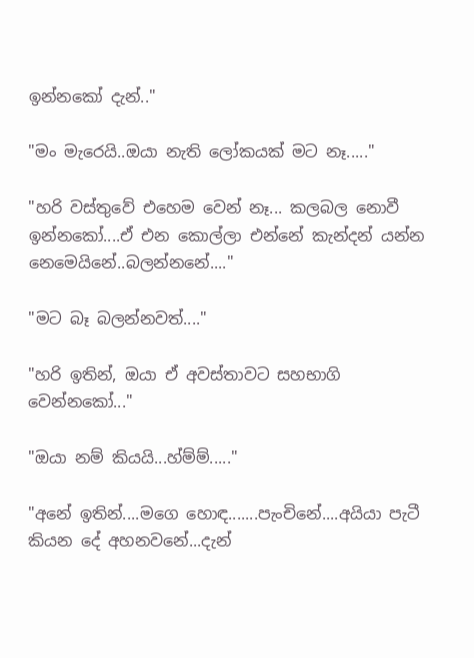ඉන්නකෝ දැන්.."

"මං මැරෙයි..ඔයා නැති ලෝකයක් මට නෑ....."

"හරි වස්‍තුවේ එහෙම වෙන් නෑ... කලබල නොවී ඉන්නකෝ....ඒ එන කොල්ලා එන්නේ කැන්දන් යන්න නෙමෙයිනේ..බලන්නනේ...."

"මට බෑ බලන්නවත්...."

"හරි ඉතින්, ඔයා ඒ අවස්තාවට සහභාගි වෙන්නකෝ..."

"ඔයා නම් කියයි...හ්ම්ම්....."

"අනේ ඉතින්....මගෙ හොඳ.......පැංචිනේ....අයියා පැටී කියන දේ අහනවනේ...දැන්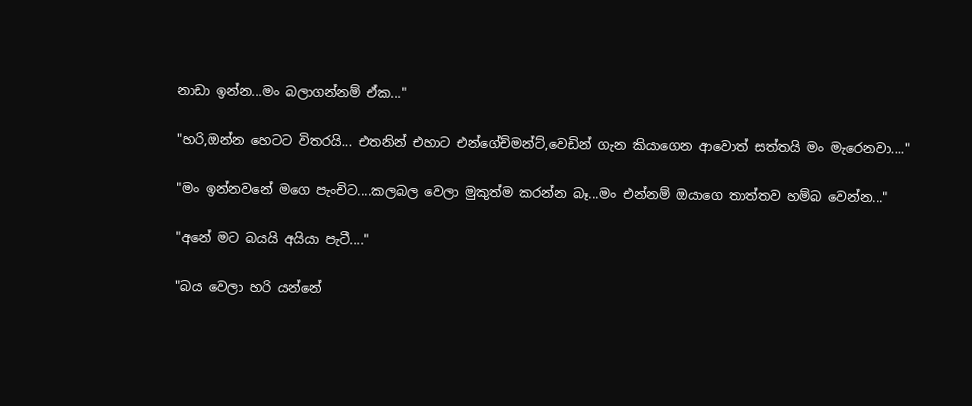නාඩා ඉන්න...මං බලාගන්නම් ඒක..."

"හරි,ඔන්න හෙටට විතරයි... එතනින් එහාට එන්ගේච්මන්ට්,වෙඩින් ගැන කියාගෙන ආවොත් සත්තයි මං මැරෙනවා...."

"මං ඉන්නවනේ මගෙ පැංචිට....කලබල වෙලා මුකුත්ම කරන්න බෑ...මං එන්නම් ඔයාගෙ තාත්තව හම්බ වෙන්න..."

"අනේ මට බයයි අයියා පැටී...."

"බය වෙලා හරි යන්නේ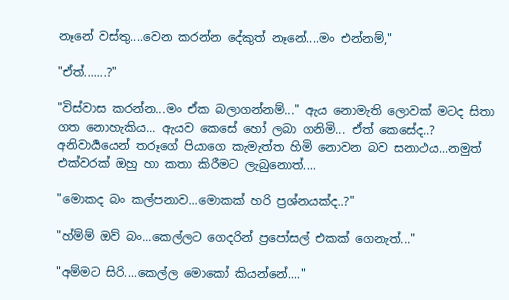නෑනේ වස්තු....වෙන කරන්න දේකුත් නෑනේ....මං එන්නම්,"

"ඒත්.......?"

"විස්වාස කරන්න...මං ඒක බලාගන්නම්..." ඇය නොමැති ලොවක් මටද සිතා ගත නොහැකිය... ඇයව කෙසේ හෝ ලබා ගනිමි... ඒත් කෙසේද..? අනිවාර්‍යයෙන් තරූගේ පියාගෙ කැමැත්ත හිමි නොවන බව සනාථය...නමුත් එක්වරක් ඔහු හා කතා කිරීමට ලැබුනොත්....

"මොකද බං කල්පනාව...මොකක් හරි ප්‍රශ්නයක්ද..?"

"හ්ම්ම් ඔව් බං...කෙල්ලට ගෙදරින් ප්‍රපෝසල් එකක් ගෙනැත්..."

"අම්මට සිරි....කෙල්ල මොකෝ කියන්නේ...."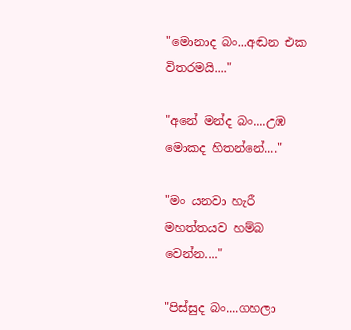"මොනාද බං...අඬන එක විතරමයි...."

"අනේ මන්ද බං....උඹ මොකද හිතන්නේ...."

"මං යනවා හැරී මහත්තයව හම්බ වෙන්න...."

"පිස්සුද බං....ගහලා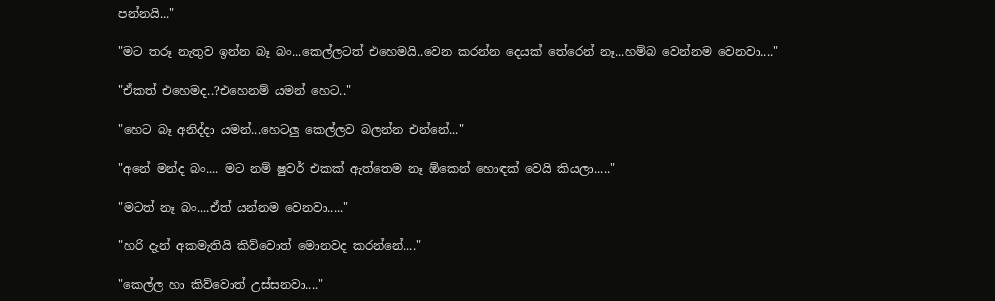පන්නයි..."

"මට තරූ නැතුව ඉන්න බෑ බං...කෙල්ලටත් එහෙමයි..වෙන කරන්න දෙයක් තේරෙන් නෑ...හම්බ වෙන්නම වෙනවා...."

"ඒකත් එහෙමද..?එහෙනම් යමන් හෙට.."

"හෙට බෑ අනිද්දා යමන්...හෙටලු කෙල්ලව බලන්න එන්නේ..."

"අනේ මන්ද බං.... මට නම් ෂුවර් එකක් ඇත්තෙම නෑ ඕකෙන් හොඳක් වෙයි කියලා....."

"මටත් නෑ බං....ඒත් යන්නම වෙනවා....."

"හරි දැන් අකමැතියි කිව්වොත් මොනවද කරන්නේ...."

"කෙල්ල හා කිව්වොත් උස්සනවා...."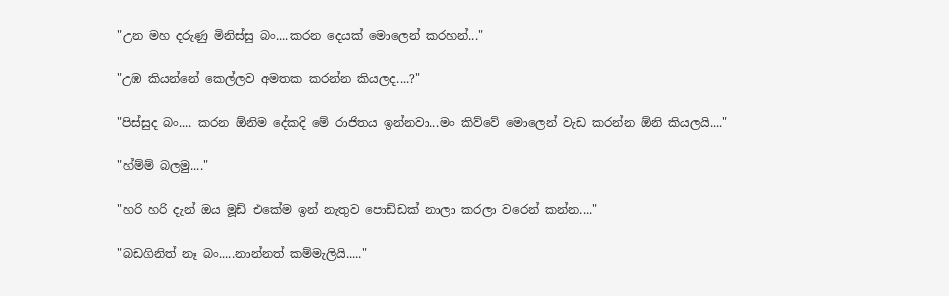"උන මහ දරුණු මිනිස්සු බං....කරන දෙයක් මොලෙන් කරහන්..."

"උඹ කියන්නේ කෙල්ලව අමතක කරන්න කියලද....?"

"පිස්සුද බං.... කරන ඕනිම දේකදි මේ රාජිතය ඉන්නවා...මං කිව්වේ මොලෙන් වැඩ කරන්න ඕනි කියලයි...."

"හ්ම්ම් බලමු...."

"හරි හරි දැන් ඔය මූඩ් එකේම ඉන් නැතුව පොඩ්ඩක් නාලා කරලා වරෙන් කන්න...."

"බඩගිනිත් නෑ බං.....නාන්නත් කම්මැලියි....."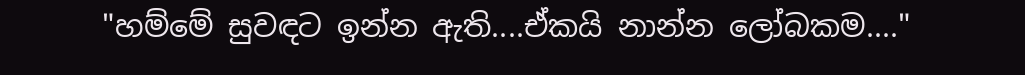"හම්මේ සුවඳට ඉන්න ඇති....ඒකයි නාන්න ලෝබකම...."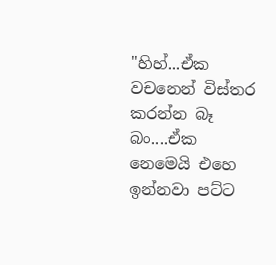"හිහ්...ඒක වචනෙන් විස්තර කරන්න බෑ බං....ඒක නෙමෙයි එහෙ ඉන්නවා පට්ට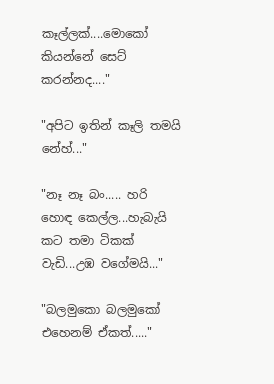කෑල්ලක්....මොකෝ කියන්නේ සෙට් කරන්නද...."

"අපිට ඉතින් කෑලි තමයි නේහ්..."

"නෑ නෑ බං..... හරි හොඳ කෙල්ල...හැබැයි කට තමා ටිකක් වැඩි...උඹ වගේමයි..."

"බලමුකො බලමුකෝ එහෙනම් ඒකත්....."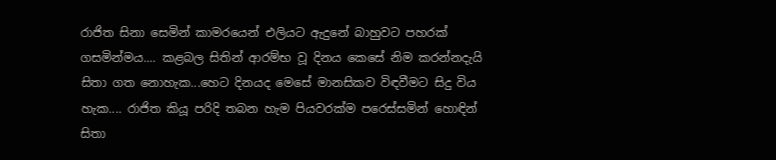රාජිත සිනා සෙමින් කාමරයෙන් එලියට ඇදුනේ බාහුවට පහරක් ගසමින්මය.... කළබල සිතින් ආරම්භ වූ දිනය කෙසේ නිම කරන්නදැයි සිතා ගත නොහැක...හෙට දිනයද මෙසේ මානසිකව විඳවීමට සිදු විය හැක.... රාජිත කියූ පරිදි තබන හැම පියවරක්ම පරෙස්සමින් හොඳින් සිතා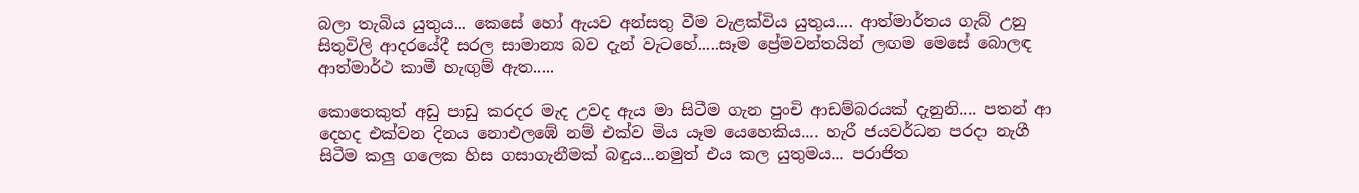බලා තැබිය යුතුය... කෙසේ හෝ ඇයව අන්සතු වීම වැළක්විය යුතුය.... ආත්මාර්තය ගැබ් උනු සිතුවිලි ආදරයේදී සරල සාමාන්‍ය බව දැන් වැටහේ.....සෑම ප්‍රේමවන්තයින් ලඟම මෙසේ බොලඳ ආත්මාර්ථ කාමී හැඟුම් ඇත.....

කොතෙකුත් අඩු පාඩු කරදර මැද උවද ඇය මා සිටීම ගැන පුංචි ආඩම්බරයක් දැනුනි.... පතන් ආ දෙහද එක්වන දිනය නොඑලඹේ නම් එක්ව මිය යෑම යෙහෙකිය.... හැරී ජයවර්ධන පරදා නැගී සිටීම කලු ගලෙක හිස ගසාගැනීමක් බඳුය...නමුත් එය කල යුතුමය... පරාජිත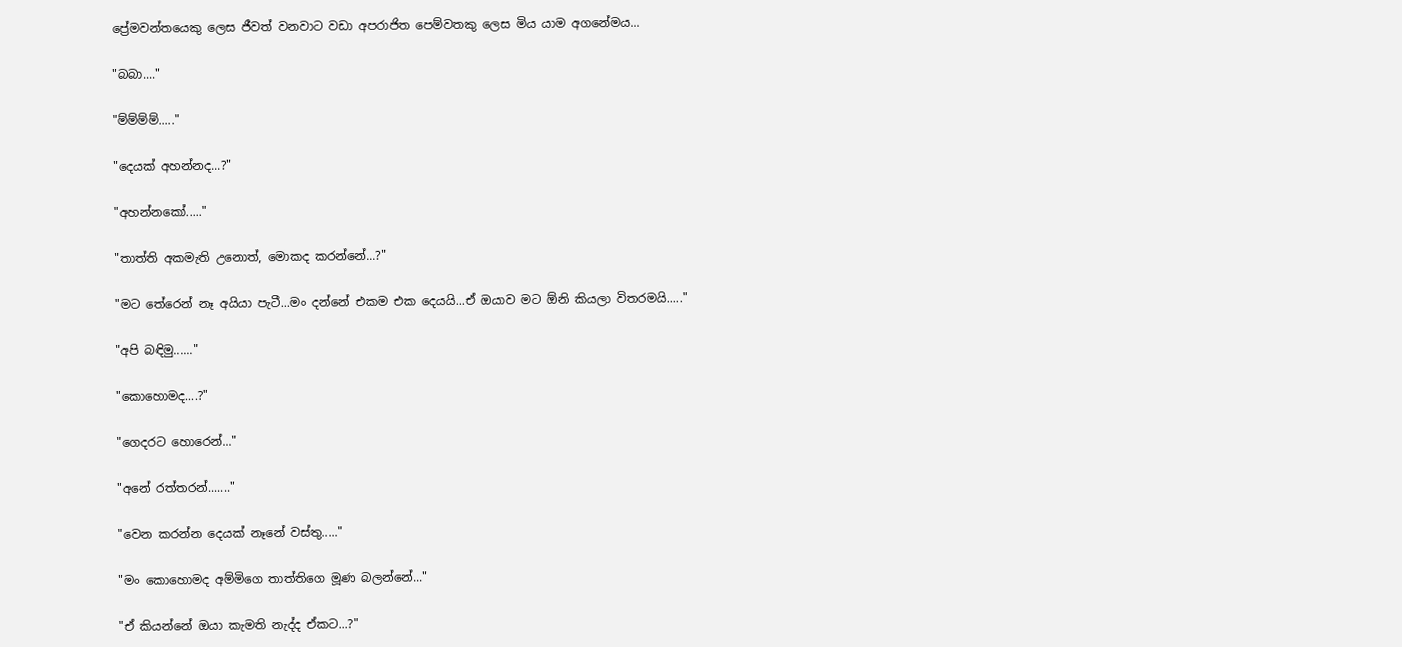ප්‍රේමවන්තයෙකු ලෙස ජීවත් වනවාට වඩා අපරාජිත පෙම්වතකු ලෙස මිය යාම අගනේමය...

"බබා...."

"ම්ම්ම්ම්....."

"දෙයක් අහන්නද...?"

"අහන්නකෝ....."

"තාත්ති අකමැති උනොත්, මොකද කරන්නේ...?"

"මට තේරෙන් නෑ අයියා පැටී...මං දන්නේ එකම එක දෙයයි...ඒ ඔයාව මට ඕනි කියලා විතරමයි....."

"අපි බඳිමු......"

"කොහොමද....?"

"ගෙදරට හොරෙන්..."

"අනේ රත්තරන්......."

"වෙන කරන්න දෙයක් නෑනේ වස්තු....."

"මං කොහොමද අම්මිගෙ තාත්තිගෙ මූණ බලන්නේ..."

"ඒ කියන්නේ ඔයා කැමති නැද්ද ඒකට...?"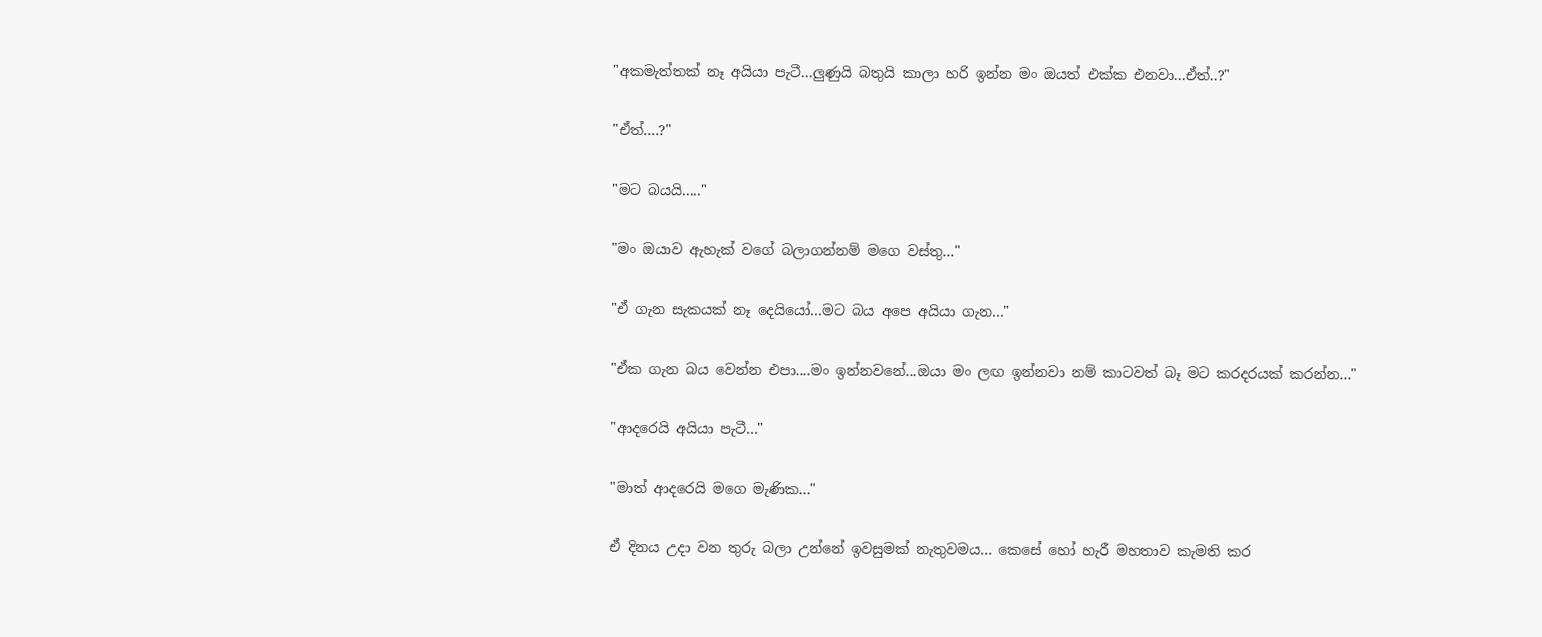"අකමැත්තක් නෑ අයියා පැටී...ලුණුයි බතුයි කාලා හරි ඉන්න මං ඔයත් එක්ක එනවා...ඒත්..?"

"ඒත්....?"

"මට බයයි....."

"මං ඔයාව ඇහැක් වගේ බලාගන්නම් මගෙ වස්තු..."

"ඒ ගැන සැකයක් නෑ දෙයියෝ...මට බය අපෙ අයියා ගැන..."

"ඒක ගැන බය වෙන්න එපා....මං ඉන්නවනේ...ඔයා මං ලඟ ඉන්නවා නම් කාටවත් බෑ මට කරදරයක් කරන්න..."

"ආදරෙයි අයියා පැටී..."

"මාත් ආදරෙයි මගෙ මැණික..."

ඒ දිනය උදා වන තුරු බලා උන්නේ ඉවසුමක් නැතුවමය... කෙසේ හෝ හැරී මහතාව කැමති කර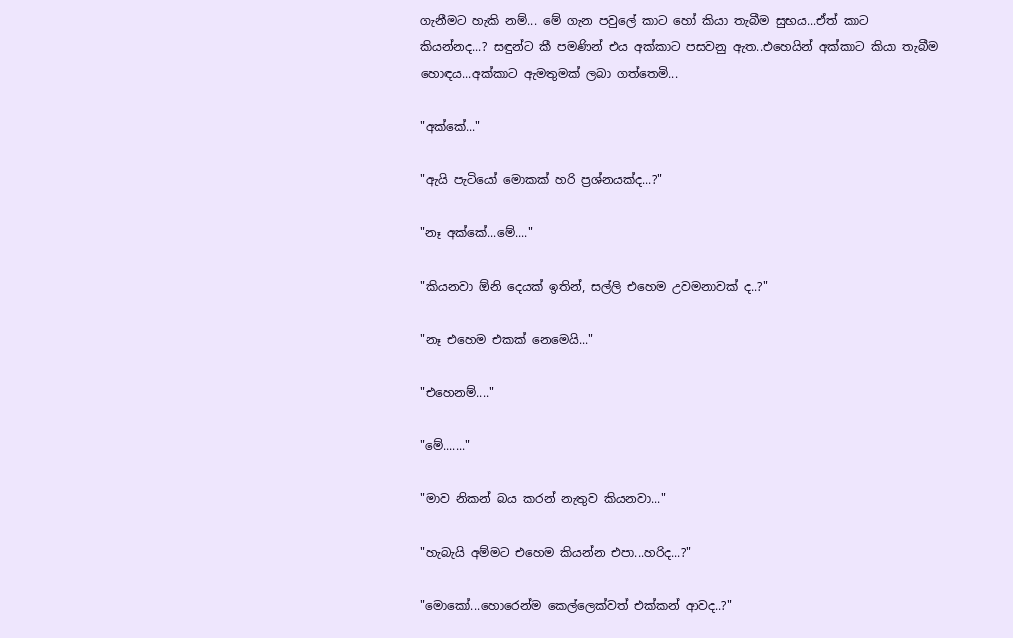ගැනීමට හැකි නම්... මේ ගැන පවුලේ කාට හෝ කියා තැබීම සුභය...ඒත් කාට කියන්නද...? සඳුන්ට කී පමණින් එය අක්කාට පසවනු ඇත..එහෙයින් අක්කාට කියා තැබීම හොඳය...අක්කාට ඇමතුමක් ලබා ගත්තෙමි...

"අක්කේ..."

"ඇයි පැටියෝ මොකක් හරි ප්‍රශ්නයක්ද...?"

"නෑ අක්කේ...මේ...."

"කියනවා ඕනි දෙයක් ඉතින්, සල්ලි එහෙම උවමනාවක් ද..?"

"නෑ එහෙම එකක් නෙමෙයි..."

"එහෙනම්...."

"මේ......."

"මාව නිකන් බය කරන් නැතුව කියනවා..."

"හැබැයි අම්මට එහෙම කියන්න එපා...හරිද...?"

"මොකෝ...හොරෙන්ම කෙල්ලෙක්වත් එක්කන් ආවද..?"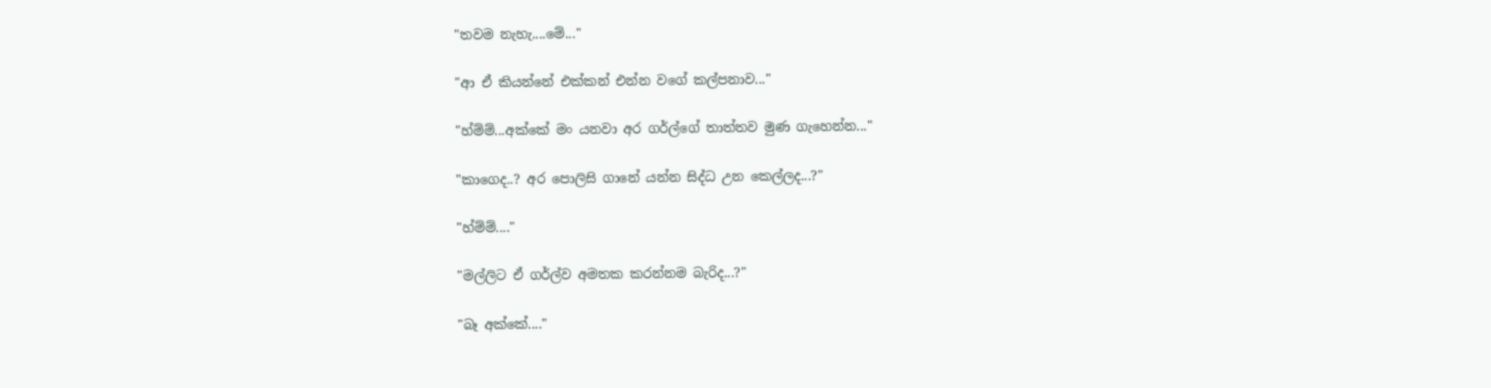"තවම නැහැ....මේ..."

"ආ ඒ කියන්නේ එක්කන් එන්න වගේ කල්පනාව..."

"හ්ම්ම්...අක්කේ මං යනවා අර ගර්ල්ගේ තාත්තව මුණ ගැහෙන්න..."

"කාගෙද..? අර පොලිසි ගානේ යන්න සිද්ධ උන කෙල්ලද...?"

"හ්ම්ම්...."

"මල්ලිට ඒ ගර්ල්ව අමතක කරන්නම බැරිද...?"

"බෑ අක්කේ...."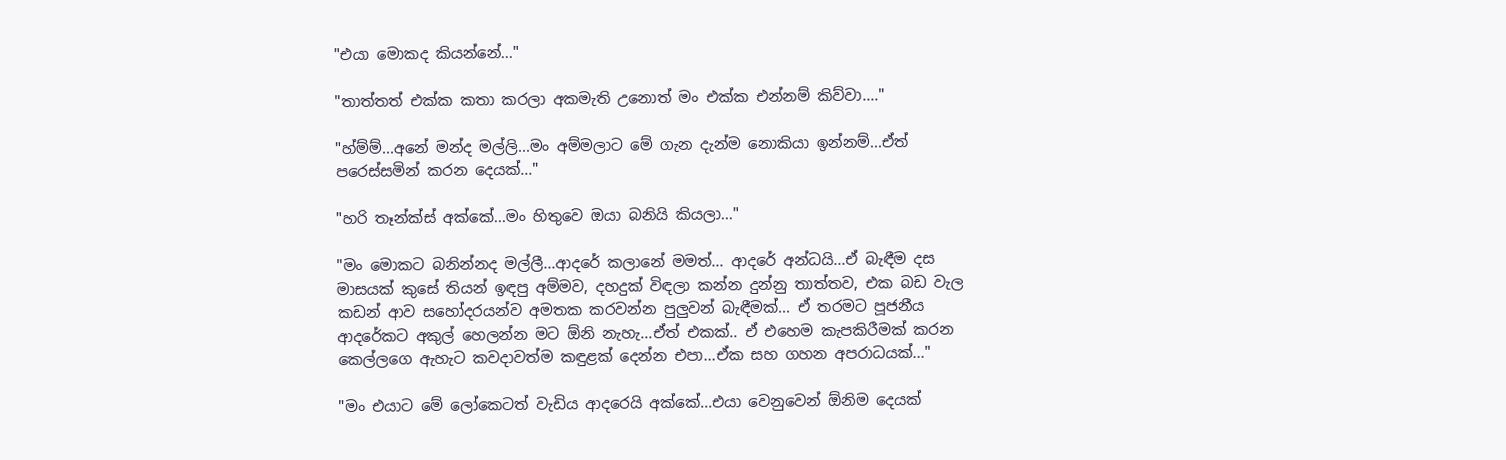"එයා මොකද කියන්නේ..."

"තාත්තත් එක්ක කතා කරලා අකමැති උනොත් මං එක්ක එන්නම් කිව්වා...."

"හ්ම්ම්...අනේ මන්ද මල්ලි...මං අම්මලාට මේ ගැන දැන්ම නොකියා ඉන්නම්...ඒත් පරෙස්සමින් කරන දෙයක්..."

"හරි තෑන්ක්ස් අක්කේ...මං හිතුවෙ ඔයා බනියි කියලා..."

"මං මොකට බනින්නද මල්ලී...ආදරේ කලානේ මමත්... ආදරේ අන්ධයි...ඒ බැඳීම දස මාසයක් කුසේ තියන් ඉඳපු අම්මව, දහදුක් විඳලා කන්න දුන්නු තාත්තව, එක බඩ වැල කඩන් ආව සහෝදරයන්ව අමතක කරවන්න පුලුවන් බැඳීමක්... ඒ තරමට පූජනීය ආදරේකට අකුල් හෙලන්න මට ඕනි නැහැ...ඒත් එකක්.. ඒ එහෙම කැපකිරීමක් කරන කෙල්ලගෙ ඇහැට කවදාවත්ම කඳුළක් දෙන්න එපා...ඒක සහ ගහන අපරාධයක්..."

"මං එයාට මේ ලෝකෙටත් වැඩිය ආදරෙයි අක්කේ...එයා වෙනුවෙන් ඕනිම දෙයක්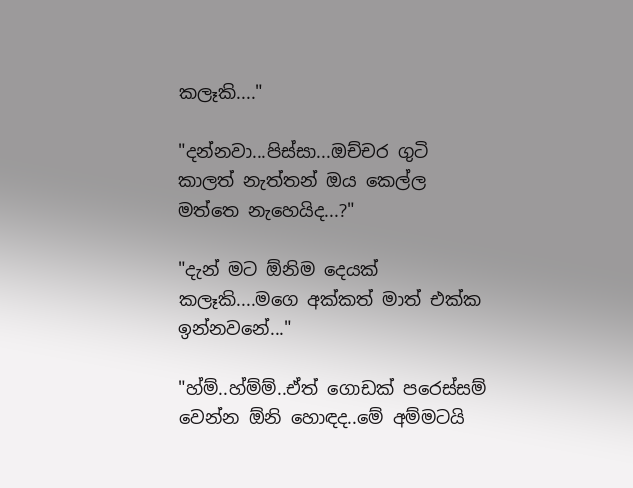කලෑකි...."

"දන්නවා...පිස්සා...ඔච්චර ගුටි කාලත් නැත්තන් ඔය කෙල්ල මත්තෙ නැහෙයිද...?"

"දැන් මට ඕනිම දෙයක් කලෑකි....මගෙ අක්කත් මාත් එක්ක ඉන්නවනේ..."

"හ්ම්..හ්ම්ම්..ඒත් ගොඩක් පරෙස්සම් වෙන්න ඕනි හොඳද..මේ අම්මටයි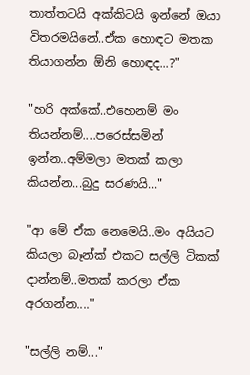තාත්තටයි අක්කිටයි ඉන්නේ ඔයා විතරමයිනේ..ඒක හොඳට මතක තියාගන්න ඕනි හොඳද...?"

"හරි අක්කේ..එහෙනම් මං තියන්නම්....පරෙස්සමින් ඉන්න..අම්මලා මතක් කලා කියන්න...බුදු සරණයි..."

"ආ මේ ඒක නෙමෙයි..මං අයියට කියලා බෑන්ක් එකට සල්ලි ටිකක් දාන්නම්..මතක් කරලා ඒක අරගන්න...."

"සල්ලි නම්..."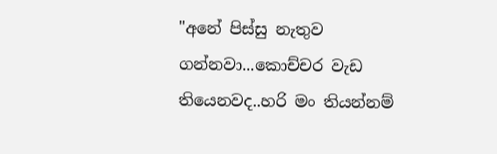"අනේ පිස්සු නැතුව ගන්නවා...කොච්චර වැඩ තියෙනවද..හරි මං තියන්නම්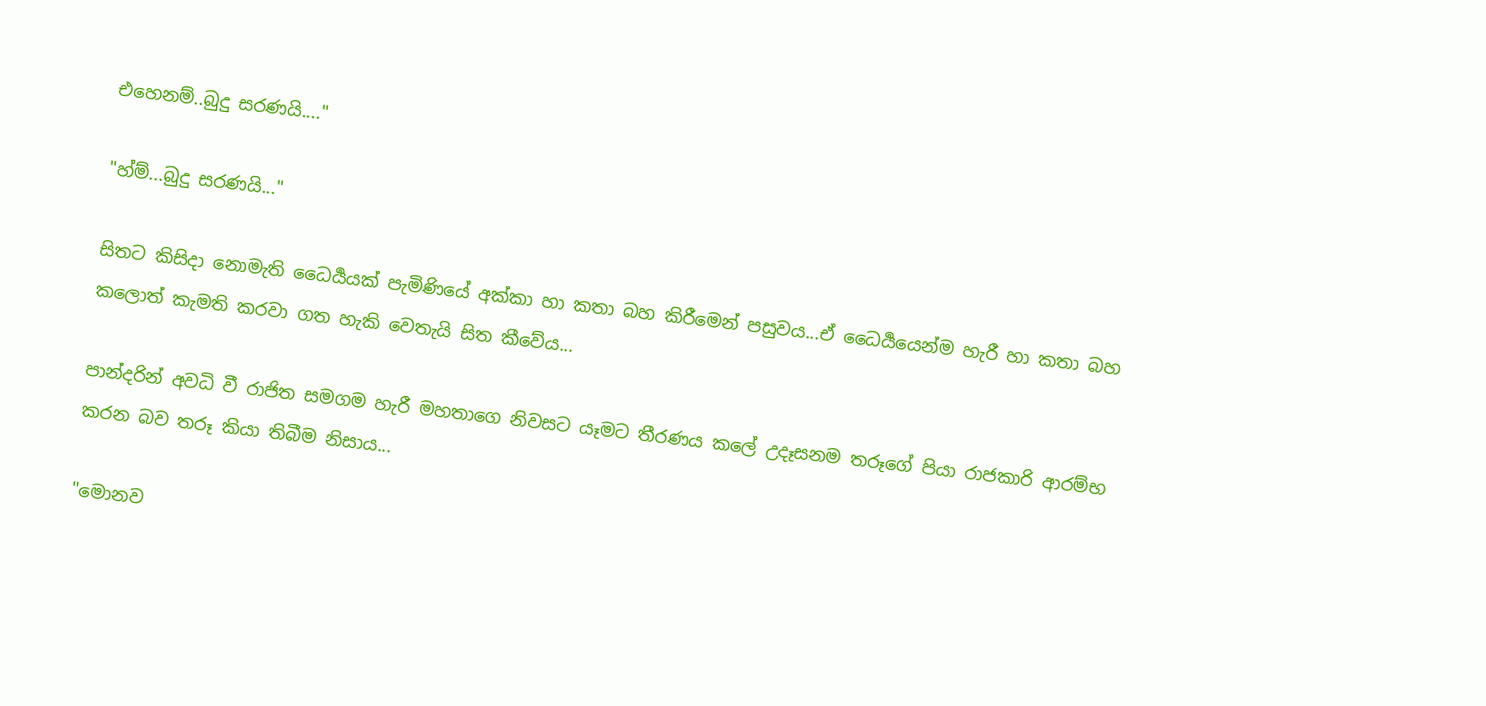එහෙනම්..බුදු සරණයි...."

"හ්ම්...බුදු සරණයි..."

සිතට කිසිදා නොමැති ධෛර්‍යයක් පැමිණියේ අක්කා හා කතා බහ කිරීමෙන් පසුවය...ඒ ධෛර්‍යයෙන්ම හැරී හා කතා බහ කලොත් කැමති කරවා ගත හැකි වෙතැයි සිත කීවේය...

පාන්දරින් අවධි වී රාජිත සමගම හැරී මහතාගෙ නිවසට යෑමට තීරණය කලේ උදෑසනම තරූගේ පියා රාජකාරි ආරම්භ කරන බව තරූ කියා තිබීම නිසාය...

"මොනව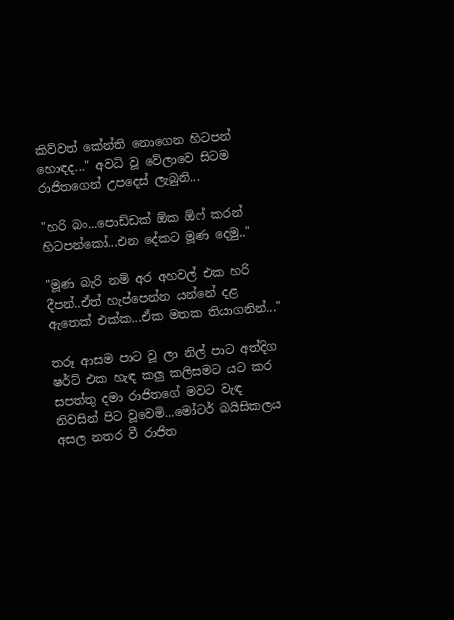කිව්වත් කේන්ති නොගෙන හිටපන් හොඳද..." අවධි වූ වේලාවෙ සිටම රාජිතගෙන් උපදෙස් ලැබුනි...

"හරි බං...පොඩ්ඩක් ඕක ඕෆ් කරන් හිටපන්කෝ...එන දේකට මූණ දෙමු.."

"මූණ බැරි නම් අර අහවල් එක හරි දීපන්..ඒත් හැප්පෙන්න යන්නේ දළ ඇතෙක් එක්ක...ඒක මතක තියාගනින්..."

තරූ ආසම පාට වූ ලා නිල් පාට අත්දිග ෂර්ට් එක හැඳ කලු කලිසමට යට කර සපත්තු දමා රාජිතගේ මවට වැඳ නිවසින් පිට වූවෙමි...මෝටර් බයිසිකලය අසල නතර වී රාජිත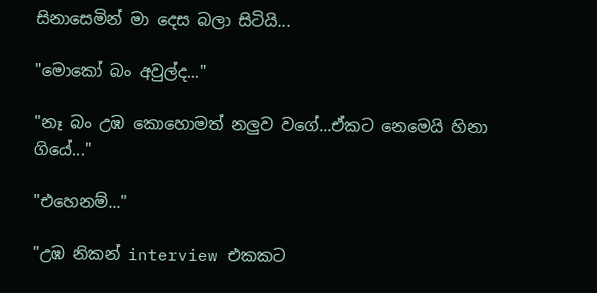සිනාසෙමින් මා දෙස බලා සිටියි...

"මොකෝ බං අවුල්ද..."

"නෑ බං උඹ කොහොමත් නලුව වගේ...ඒකට නෙමෙයි හිනා ගියේ..."

"එහෙනම්..."

"උඹ නිකන් interview එකකට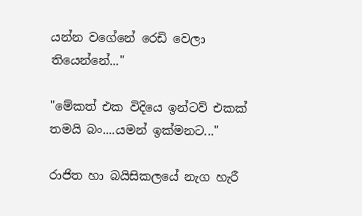යන්න වගේනේ රෙඩි වෙලා තියෙන්නේ..."

"මේකත් එක විදියෙ ඉන්ටව් එකක් තමයි බං....යමන් ඉක්මනට..."

රාජිත හා බයිසිකලයේ නැග හැරී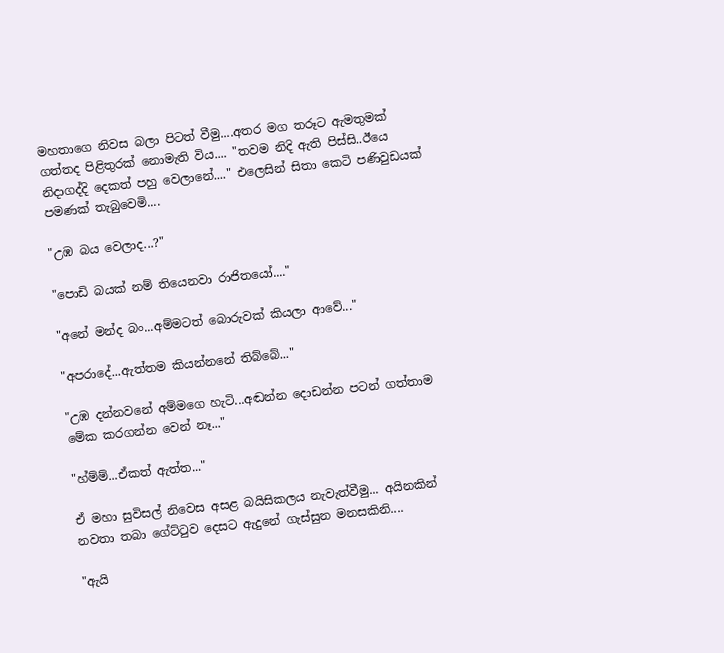මහතාගෙ නිවස බලා පිටත් වීමු....අතර මග තරූට ඇමතුමක් ගත්තද පිළිතුරක් නොමැති විය.... "තවම නිදි ඇති පිස්සි..ඊයෙ නිදාගද්දි දෙකත් පහු වෙලානේ...." එලෙසින් සිතා කෙටි පණිවුඩයක් පමණක් තැබුවෙමි....

"උඹ බය වෙලාද...?"

"පොඩි බයක් නම් තියෙනවා රාජිතයෝ...."

"අනේ මන්ද බං...අම්මටත් බොරුවක් කියලා ආවේ..."

"අපරාදේ...ඇත්තම කියන්නනේ තිබ්බේ..."

"උඹ දන්නවනේ අම්මගෙ හැටි...අඬන්න දොඩන්න පටන් ගත්තාම මේක කරගන්න වෙන් නෑ..."

"හ්ම්ම්...ඒකත් ඇත්ත..."

ඒ මහා සුවිසල් නිවෙස අසළ බයිසිකලය නැවැත්වීමු... අයිනකින් නවතා තබා ගේට්ටුව දෙසට ඇදුනේ ගැස්සුන මනසකිනි....

"ඇයි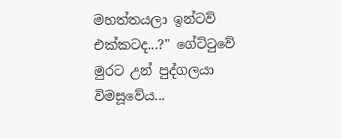මහත්තයලා ඉන්ටව් එක්කටද...?" ගේට්ටුවේ මුරට උන් පුද්ගලයා විමසූවේය...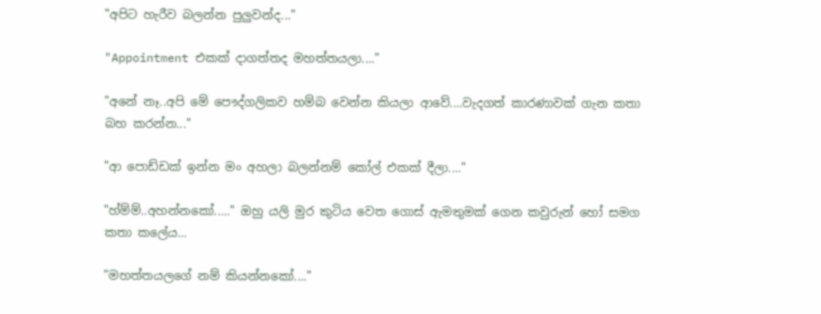"අපිට හැරීව බලන්න පුලුවන්ද..."

"Appointment එකක් දාගත්තද මහත්තයලා...."

"අනේ නෑ..අපි මේ පෞද්ගලිකව හම්බ වෙන්න කියලා ආවේ....වැදගත් කාරණාවක් ගැන කතා බහ කරන්න..."

"ආ පොඩ්ඩක් ඉන්න මං අහලා බලන්නම් කෝල් එකක් දීලා...."

"හ්ම්ම්..අහන්නකෝ....." ඔහු යලි මුර කුටිය වෙත ගොස් ඇමතුමක් ගෙන කවුරුන් හෝ සමග කතා කලේය...

"මහත්තයලගේ නම් කියන්නකෝ...."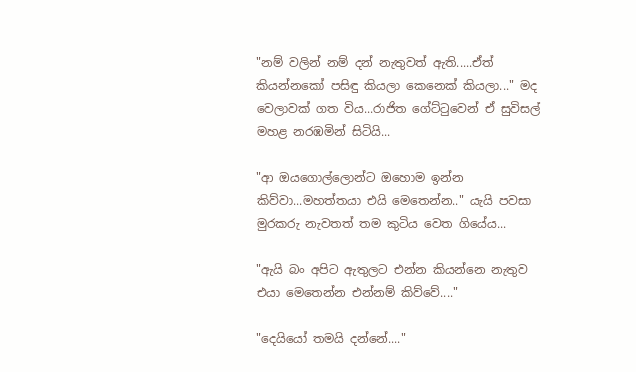"නම් වලින් නම් දන් නැතුවත් ඇති.....ඒත් කියන්නකෝ පසිඳු කියලා කෙනෙක් කියලා..." මද වෙලාවක් ගත විය...රාජිත ගේට්ටුවෙන් ඒ සුවිසල් මහළ නරඹමින් සිටියි...

"ආ ඔයගොල්ලොන්ට ඔහොම ඉන්න කිව්වා...මහත්තයා එයි මෙතෙන්න.." යැයි පවසා මුරකරු නැවතත් තම කුටිය වෙත ගියේය...

"ඇයි බං අපිට ඇතුලට එන්න කියන්නෙ නැතුව එයා මෙතෙන්න එන්නම් කිව්වේ...."

"දෙයියෝ තමයි දන්නේ...."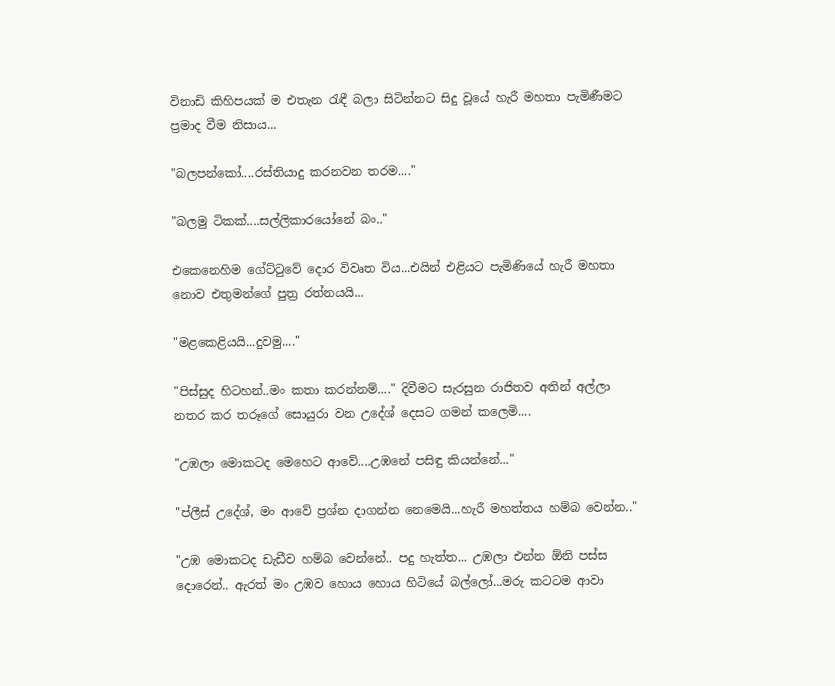විනාඩි කිහිපයක් ම එතැන රැඳී බලා සිටින්නට සිදු වූයේ හැරී මහතා පැමිණීමට ප්‍රමාද වීම නිසාය...

"බලපන්කෝ....රස්තියාදු කරනවන තරම...."

"බලමු ටිකක්....සල්ලිකාරයෝනේ බං.."

එකෙනෙහිම ගේට්ටුවේ දොර විවෘත විය...එයින් එළියට පැමිණියේ හැරී මහතා නොව එතුමන්ගේ පුත්‍ර රත්නයයි...

"මළකෙළියයි...දුවමු...."

"පිස්සුද හිටහන්..මං කතා කරන්නම්...." දිවීමට සැරසුන රාජිතව අතින් අල්ලා නතර කර තරූගේ සොයුරා වන උදේශ් දෙසට ගමන් කලෙමි....

"උඹලා මොකටද මෙහෙට ආවේ....උඹනේ පසිඳු කියන්නේ..."

"ප්ලීස් උදේශ්, මං ආවේ ප්‍රශ්න දාගන්න නෙමෙයි...හැරී මහත්තය හම්බ වෙන්න.."

"උඹ මොකටද ඩැඩීව හම්බ වෙන්නේ.. පදු හැත්ත... උඹලා එන්න ඕනි පස්ස දොරෙන්.. ඇරත් මං උඹව හොය හොය හිටියේ බල්ලෝ...මරු කටටම ආවා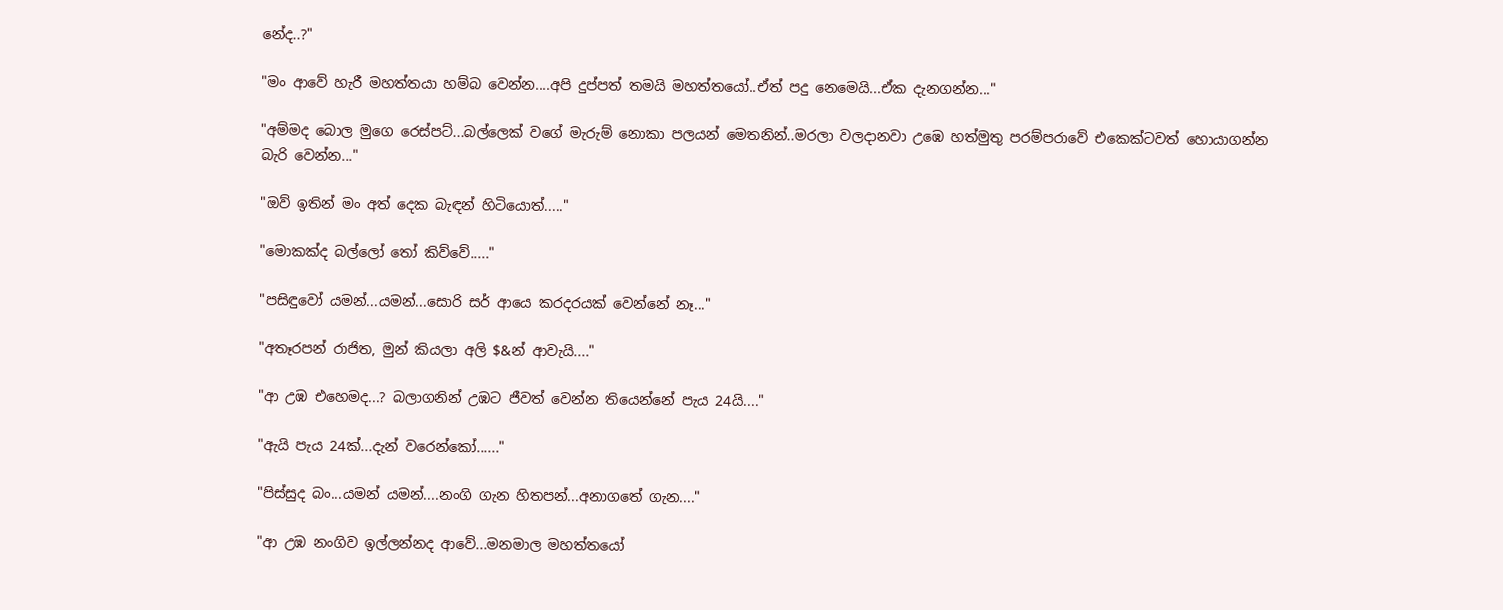නේද..?"

"මං ආවේ හැරී මහත්තයා හම්බ වෙන්න....අපි දුප්පත් තමයි මහත්තයෝ..ඒත් පදු නෙමෙයි...ඒක දැනගන්න..."

"අම්මද බොල මුගෙ රෙස්පට්...බල්ලෙක් වගේ මැරුම් නොකා පලයන් මෙතනින්..මරලා වලදානවා උඹෙ හත්මුතු පරම්පරාවේ එකෙක්ටවත් හොයාගන්න බැරි වෙන්න..."

"ඔව් ඉතින් මං අත් දෙක බැඳන් හිටියොත්....."

"මොකක්ද බල්ලෝ තෝ කිව්වේ....."

"පසිඳුවෝ යමන්...යමන්...සොරි සර් ආයෙ කරදරයක් වෙන්නේ නෑ..."

"අතෑරපන් රාජිත, මුන් කියලා අලි $&න් ආවැයි...."

"ආ උඹ එහෙමද...? බලාගනින් උඹට ජීවත් වෙන්න තියෙන්නේ පැය 24යි...."

"ඇයි පැය 24ක්...දැන් වරෙන්කෝ......"

"පිස්සුද බං...යමන් යමන්....නංගි ගැන හිතපන්...අනාගතේ ගැන...."

"ආ උඹ නංගිව ඉල්ලන්නද ආවේ...මනමාල මහත්තයෝ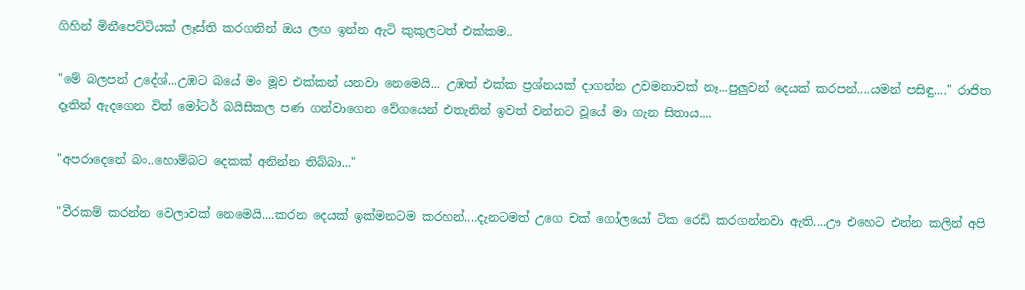ගිහින් මිනීපෙට්ටියක් ලෑස්ති කරගනින් ඔය ලඟ ඉන්න ඇටි කුකුලටත් එක්කම..

"මේ බලපන් උදේශ්...උඹට බයේ මං මූව එක්කන් යනවා නෙමෙයි... උඹත් එක්ක ප්‍රශ්නයක් දාගන්න උවමනාවක් නෑ...පුලුවන් දෙයක් කරපන්....යමන් පසිඳු...." රාජිත දෑතින් ඇදගෙන විත් මෝටර් බයිසිකල පණ ගන්වාගෙන වේගයෙන් එතැනින් ඉවත් වන්නට වූයේ මා ගැන සිතාය....

"අපරාදෙනේ බං..හොම්බට දෙකක් අනින්න තිබ්බා..."

"වීරකම් කරන්න වෙලාවක් නෙමෙයි....කරන දෙයක් ඉක්මනටම කරහන්....දැනටමත් උගෙ චක් ගෝලයෝ ටික රෙඩි කරගන්නවා ඇති....ඌ එහෙට එන්න කලින් අපි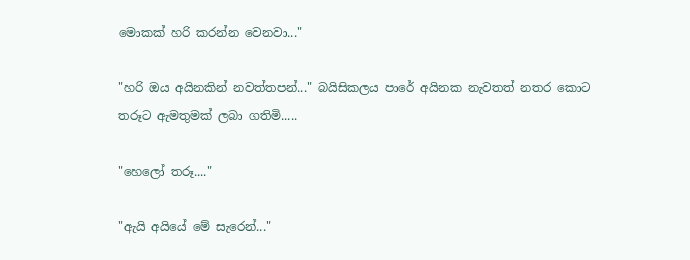මොකක් හරි කරන්න වෙනවා..."

"හරි ඔය අයිනකින් නවත්තපන්..." බයිසිකලය පාරේ අයිනක නැවතත් නතර කොට තරූට ඇමතුමක් ලබා ගතිමි.....

"හෙලෝ තරූ...."

"ඇයි අයියේ මේ සැරෙන්..."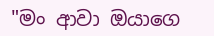"මං ආවා ඔයාගෙ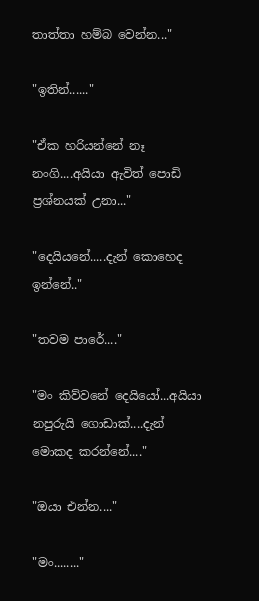තාත්තා හම්බ වෙන්න..."

"ඉතින්......"

"ඒක හරියන්නේ නෑ නංගි....අයියා ඇවිත් පොඩි ප්‍රශ්නයක් උනා..."

"දෙයියනේ.....දැන් කොහෙද ඉන්නේ.."

"තවම පාරේ...."

"මං කිව්වනේ දෙයියෝ...අයියා නපුරුයි ගොඩාක්....දැන් මොකද කරන්නේ...."

"ඔයා එන්න...."

"මං........"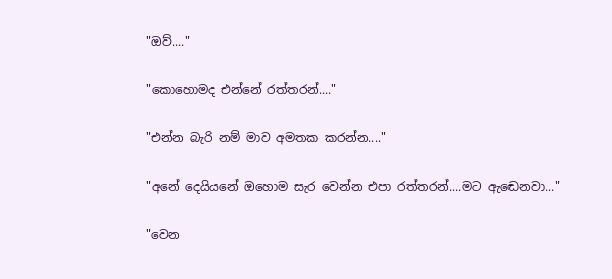"ඔව්...."

"කොහොමද එන්නේ රත්තරන්...."

"එන්න බැරි නම් මාව අමතක කරන්න...."

"අනේ දෙයියනේ ඔහොම සැර වෙන්න එපා රත්තරන්....මට ඇඬෙනවා..."

"වෙන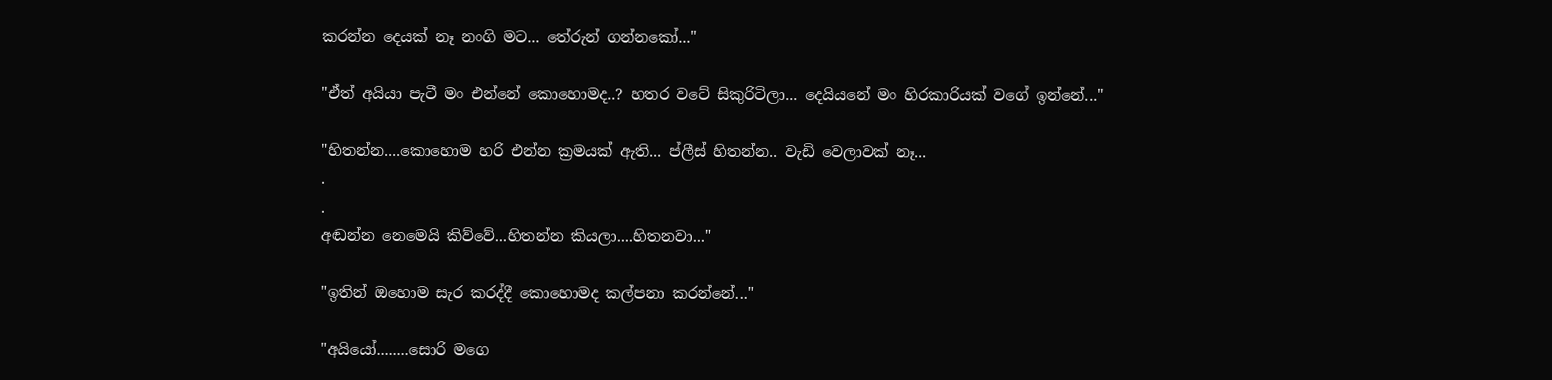කරන්න දෙයක් නෑ නංගි මට... තේරුන් ගන්නකෝ..."

"ඒත් අයියා පැටී මං එන්නේ කොහොමද..? හතර වටේ සිකුරිටිලා... දෙයියනේ මං හිරකාරියක් වගේ ඉන්නේ..."

"හිතන්න....කොහොම හරි එන්න ක්‍රමයක් ඇති... ප්ලීස් හිතන්න.. වැඩි වෙලාවක් නෑ...
.
.
අඬන්න නෙමෙයි කිව්වේ...හිතන්න කියලා....හිතනවා..."

"ඉතින් ඔහොම සැර කරද්දී කොහොමද කල්පනා කරන්නේ..."

"අයියෝ........සොරි මගෙ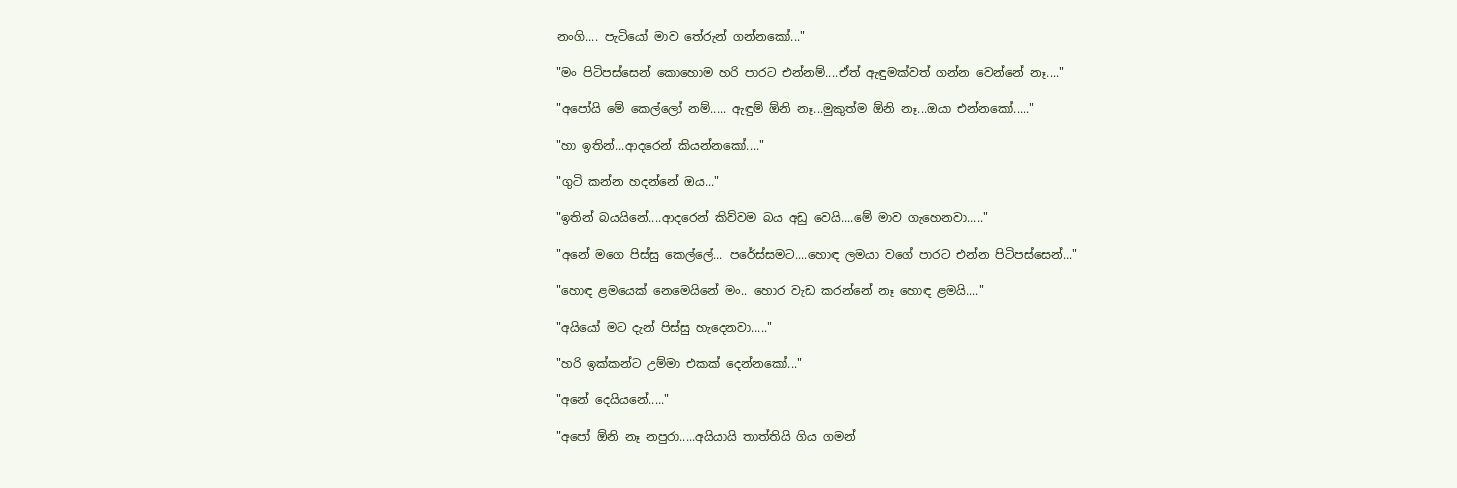නංගි.... පැටියෝ මාව තේරුන් ගන්නකෝ..."

"මං පිටිපස්සෙන් කොහොම හරි පාරට එන්නම්....ඒත් ඇඳුමක්වත් ගන්න වෙන්නේ නෑ...."

"අපෝයි මේ කෙල්ලෝ නම්..... ඇඳුම් ඕනි නෑ...මුකුත්ම ඕනි නෑ...ඔයා එන්නකෝ....."

"හා ඉතින්...ආදරෙන් කියන්නකෝ...."

"ගුටි කන්න හදන්නේ ඔය..."

"ඉතින් බයයිනේ....ආදරෙන් කිව්වම බය අඩු වෙයි....මේ මාව ගැහෙනවා....."

"අනේ මගෙ පිස්සු කෙල්ලේ... පරේස්සමට....හොඳ ලමයා වගේ පාරට එන්න පිටිපස්සෙන්..."

"හොඳ ළමයෙක් නෙමෙයිනේ මං.. හොර වැඩ කරන්නේ නෑ හොඳ ළමයි...."

"අයියෝ මට දැන් පිස්සු හැදෙනවා....."

"හරි ඉක්කන්ට උම්මා එකක් දෙන්නකෝ..."

"අනේ දෙයියනේ....."

"අපෝ ඕනි නෑ නපුරා.....අයියායි තාත්තියි ගිය ගමන්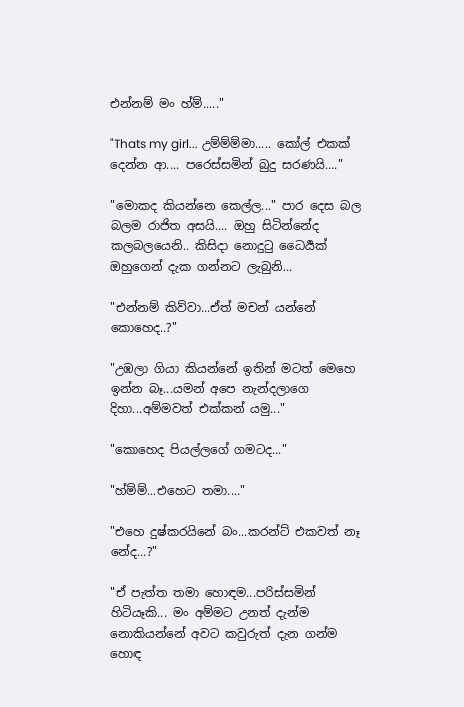එන්නම් මං හ්ම්....."

"Thats my girl... උම්ම්ම්මා..... කෝල් එකක් දෙන්න ආ.... පරෙස්සමින් බුදු සරණයි...."

"මොකද කියන්නෙ කෙල්ල..." පාර දෙස බල බලම රාජිත අසයි.... ඔහු සිටින්නේද කලබලයෙනි.. කිසිදා නොදුටු ධෛර්‍යක් ඔහුගෙන් දැක ගන්නට ලැබුනි...

"එන්නම් කිව්වා...ඒත් මචන් යන්නේ කොහෙද..?"

"උඹලා ගියා කියන්නේ ඉතින් මටත් මෙහෙ ඉන්න බෑ...යමන් අපෙ නැන්දලාගෙ දිහා...අම්මවත් එක්කන් යමු..."

"කොහෙද පියල්ලගේ ගමටද..."

"හ්ම්ම්...එහෙට තමා...."

"එහෙ දුෂ්කරයිනේ බං...කරන්ට් එකවත් නෑ නේද...?"

"ඒ පැත්ත තමා හොඳම...පරිස්සමින් හිටියෑකි... මං අම්මට උනත් දැන්ම නොකියන්නේ අවට කවුරුත් දැන ගන්ම හොඳ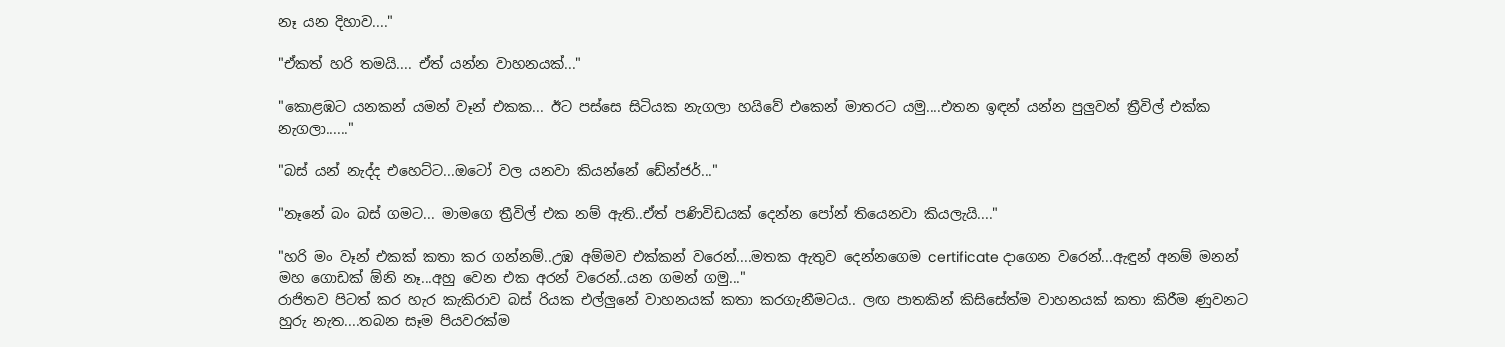නෑ යන දිහාව...."

"ඒකත් හරි තමයි.... ඒත් යන්න වාහනයක්..."

"කොළඹට යනකන් යමන් වෑන් එකක... ඊට පස්සෙ සිටියක නැගලා හයිවේ එකෙන් මාතරට යමු....එතන ඉඳන් යන්න පුලුවන් ත්‍රීවිල් එක්ක නැගලා......"

"බස් යන් නැද්ද එහෙට්ට...ඔටෝ වල යනවා කියන්නේ ඩේන්ජර්..."

"නෑනේ බං බස් ගමට... මාමගෙ ත්‍රීවිල් එක නම් ඇති..ඒත් පණිවිඩයක් දෙන්න පෝන් තියෙනවා කියලැයි...."

"හරි මං වෑන් එකක් කතා කර ගන්නම්..උඹ අම්මව එක්කන් වරෙන්....මතක ඇතුව දෙන්නගෙම certificate දාගෙන වරෙන්...ඇඳුන් අනම් මනන් මහ ගොඩක් ඕනි නෑ...අහු වෙන එක අරන් වරෙන්..යන ගමන් ගමු..."
රාජිතව පිටත් කර හැර කැකිරාව බස් රියක එල්ලුනේ වාහනයක් කතා කරගැනීමටය.. ලඟ පාතකින් කිසිසේත්ම වාහනයක් කතා කිරීම ණුවනට හුරු නැත....තබන සෑම පියවරක්ම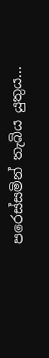පරෙස්සමින් තැබිය යුතුය...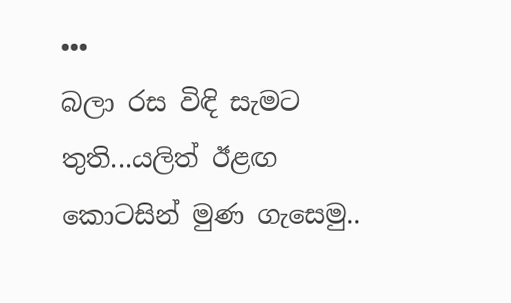•••
බලා රස විඳි සැමට තුති...යලිත් ඊළඟ
කොටසින් මුණ ගැසෙමු..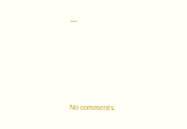•••





No comments: